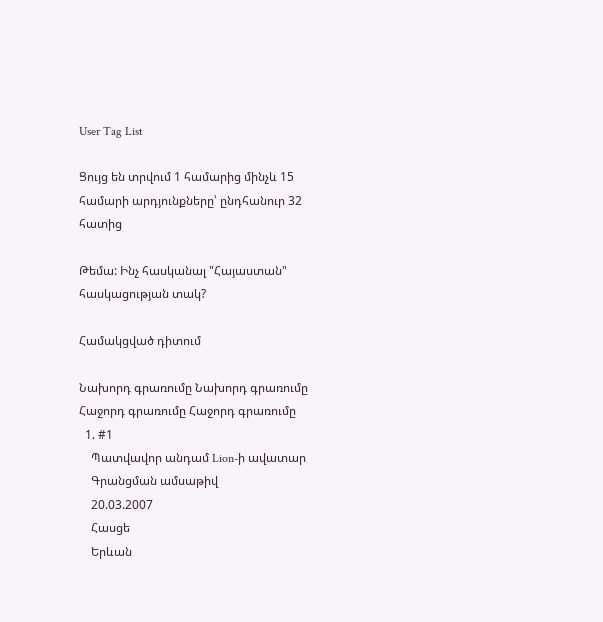User Tag List

Ցույց են տրվում 1 համարից մինչև 15 համարի արդյունքները՝ ընդհանուր 32 հատից

Թեմա: Ինչ հասկանալ "Հայաստան" հասկացության տակ?

Համակցված դիտում

Նախորդ գրառումը Նախորդ գրառումը   Հաջորդ գրառումը Հաջորդ գրառումը
  1. #1
    Պատվավոր անդամ Lion-ի ավատար
    Գրանցման ամսաթիվ
    20.03.2007
    Հասցե
    Երևան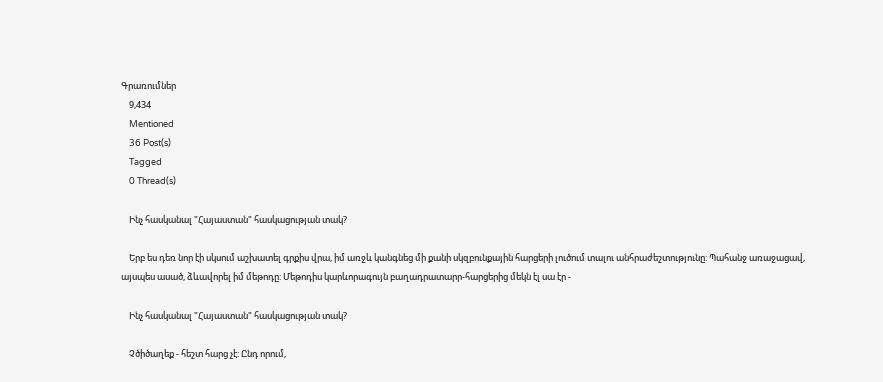Գրառումներ
    9,434
    Mentioned
    36 Post(s)
    Tagged
    0 Thread(s)

    Ինչ հասկանալ "Հայաստան" հասկացության տակ?

    Երբ ես դեռ նոր էի սկսում աշխատել գրքիս վրա, իմ առջև կանգնեց մի քանի սկզբունքային հարցերի լուծում տալու անհրաժեշտությունը: Պահանջ առաջացավ, այսպես ասած, ձևավորել իմ մեթոդը: Մեթոդիս կարևորագույն բաղադրատարր-հարցերից մեկն էլ սա էր -

    Ինչ հասկանալ "Հայաստան" հասկացության տակ?

    Չծիծաղեք - հեշտ հարց չէ: Ընդ որում,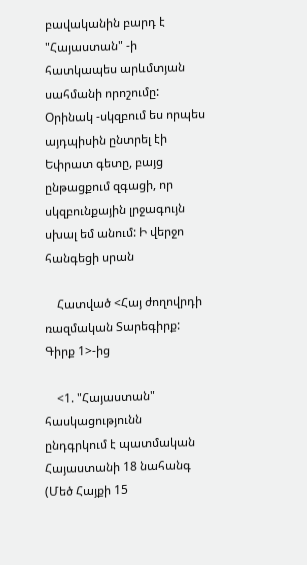բավականին բարդ է "Հայաստան" -ի հատկապես արևմտյան սահմանի որոշումը: Օրինակ -սկզբում ես որպես այդպիսին ընտրել էի Եփրատ գետը, բայց ընթացքում զգացի, որ սկզբունքային լրջագույն սխալ եմ անում: Ի վերջո հանգեցի սրան

    Հատված <Հայ ժողովրդի ռազմական Տարեգիրք: Գիրք 1>-ից

    <1. "Հայաստան" հասկացությունն ընդգրկում է պատմական Հայաստանի 18 նահանգ (Մեծ Հայքի 15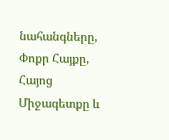նահանգները, Փոքր Հայքը, Հայոց Միջագետքը և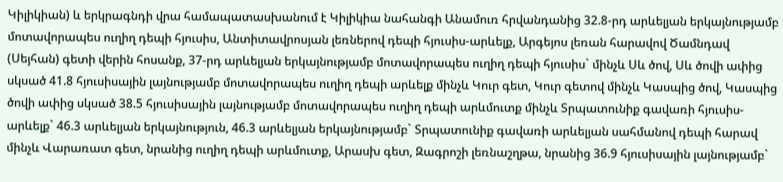Կիլիկիան) և երկրագնդի վրա համապատասխանում է Կիլիկիա նահանգի Անամուռ հրվանդանից 32.8-րդ արևելյան երկայնությամբ մոտավորապես ուղիղ դեպի հյուսիս, Անտիտավրոսյան լեռներով դեպի հյուսիս-արևելք, Արգեյոս լեռան հարավով Ծամնդավ (Սեյհան) գետի վերին հոսանք, 37-րդ արևելյան երկայնությամբ մոտավորապես ուղիղ դեպի հյուսիս` մինչև Սև ծով, Սև ծովի ափից սկսած 41.8 հյուսիսային լայնությամբ մոտավորապես ուղիղ դեպի արևելք մինչև Կուր գետ, Կուր գետով մինչև Կասպից ծով, Կասպից ծովի ափից սկսած 38.5 հյուսիսային լայնությամբ մոտավորապես ուղիղ դեպի արևմուտք մինչև Տրպատունիք գավառի հյուսիս-արևելք` 46.3 արևելյան երկայնություն, 46.3 արևելյան երկայնությամբ` Տրպատունիք գավառի արևելյան սահմանով դեպի հարավ մինչև Վարառատ գետ, նրանից ուղիղ դեպի արևմուտք, Արասխ գետ, Զագրոշի լեռնաշղթա, նրանից 36.9 հյուսիսային լայնությամբ`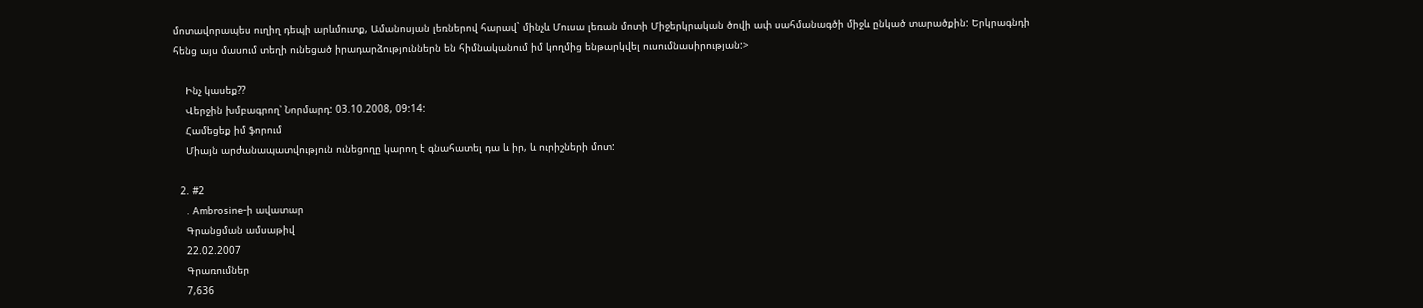մոտավորապես ուղիղ դեպի արևմուտք, Ամանոսյան լեռներով հարավ` մինչև Մուսա լեռան մոտի Միջերկրական ծովի ափ սահմանագծի միջև ընկած տարածքին: Երկրագնդի հենց այս մասում տեղի ունեցած իրադարձություններն են հիմնականում իմ կողմից ենթարկվել ուսումնասիրության:>

    Ինչ կասեք??
    Վերջին խմբագրող՝ Նորմարդ: 03.10.2008, 09:14:
    Համեցեք իմ ֆորում
    Միայն արժանապատվություն ունեցողը կարող է գնահատել դա և իր, և ուրիշների մոտ:

  2. #2
    . Ambrosine-ի ավատար
    Գրանցման ամսաթիվ
    22.02.2007
    Գրառումներ
    7,636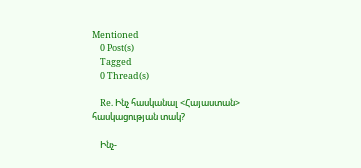Mentioned
    0 Post(s)
    Tagged
    0 Thread(s)

    Re. Ինչ հասկանալ <Հայաստան> հասկացության տակ?

    Ինչ-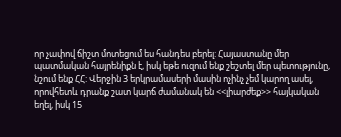որ չափով ճիշտ մոտեցում ես հանդես բերել: Հայաստանը մեր պատմական հայրենիքն է, իսկ եթե ուզում ենք շեշտել մեր պետությունը, նշում ենք ՀՀ: Վերջին 3 երկրամասերի մասին ոչինչ չեմ կարող ասել, որովհետև դրանք շատ կարճ ժամանակ են <<լիարժեք>> հայկական եղել, իսկ 15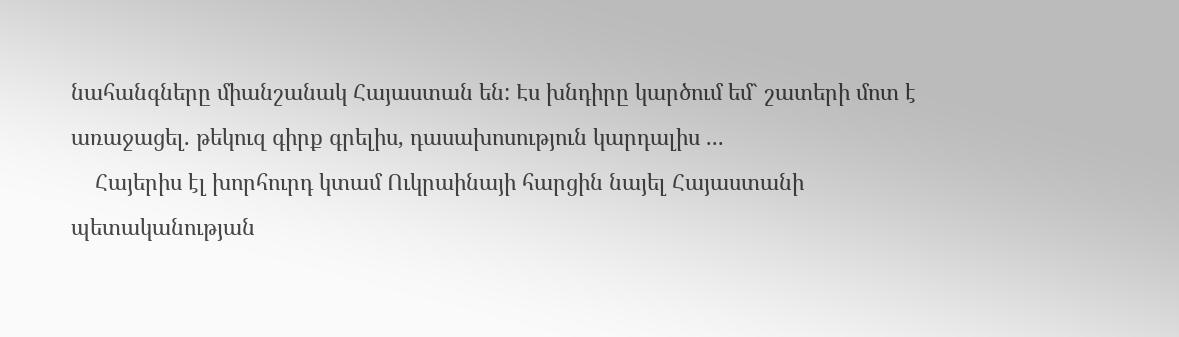նահանգները միանշանակ Հայաստան են: Էս խնդիրը կարծում եմ` շատերի մոտ է առաջացել. թեկուզ գիրք գրելիս, դասախոսություն կարդալիս ...
    Հայերիս էլ խորհուրդ կտամ Ուկրաինայի հարցին նայել Հայաստանի պետականության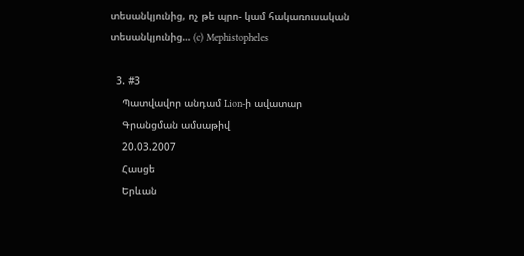տեսանկյունից, ոչ թե պրո- կամ հակառուսական տեսանկյունից… (c) Mephistopheles

  3. #3
    Պատվավոր անդամ Lion-ի ավատար
    Գրանցման ամսաթիվ
    20.03.2007
    Հասցե
    Երևան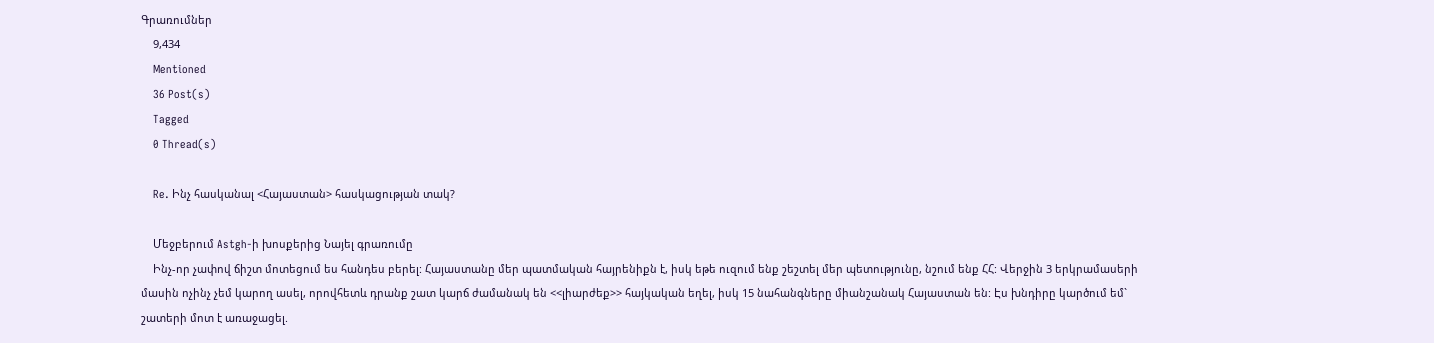Գրառումներ
    9,434
    Mentioned
    36 Post(s)
    Tagged
    0 Thread(s)

    Re. Ինչ հասկանալ <Հայաստան> հասկացության տակ?

    Մեջբերում Astgh-ի խոսքերից Նայել գրառումը
    Ինչ-որ չափով ճիշտ մոտեցում ես հանդես բերել: Հայաստանը մեր պատմական հայրենիքն է, իսկ եթե ուզում ենք շեշտել մեր պետությունը, նշում ենք ՀՀ: Վերջին 3 երկրամասերի մասին ոչինչ չեմ կարող ասել, որովհետև դրանք շատ կարճ ժամանակ են <<լիարժեք>> հայկական եղել, իսկ 15 նահանգները միանշանակ Հայաստան են: Էս խնդիրը կարծում եմ` շատերի մոտ է առաջացել.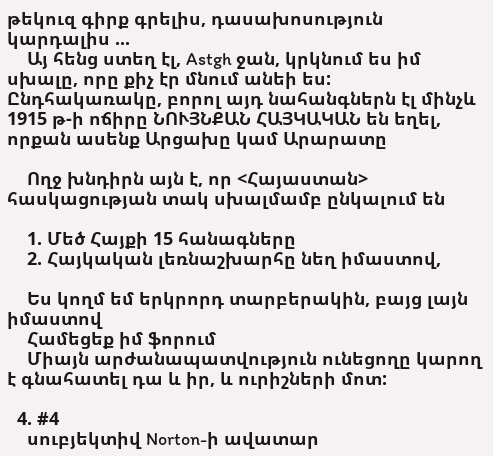թեկուզ գիրք գրելիս, դասախոսություն կարդալիս ...
    Այ հենց ստեղ էլ, Astgh ջան, կրկնում ես իմ սխալը, որը քիչ էր մնում անեի ես: Ընդհակառակը, բորոլ այդ նահանգներն էլ մինչև 1915 թ-ի ոճիրը ՆՈՒՅՆՔԱՆ ՀԱՅԿԱԿԱՆ են եղել, որքան ասենք Արցախը կամ Արարատը

    Ողջ խնդիրն այն է, որ <Հայաստան> հասկացության տակ սխալմամբ ընկալում են

    1. Մեծ Հայքի 15 հանագները
    2. Հայկական լեռնաշխարհը նեղ իմաստով,

    Ես կողմ եմ երկրորդ տարբերակին, բայց լայն իմաստով
    Համեցեք իմ ֆորում
    Միայն արժանապատվություն ունեցողը կարող է գնահատել դա և իր, և ուրիշների մոտ:

  4. #4
    սուբյեկտիվ Norton-ի ավատար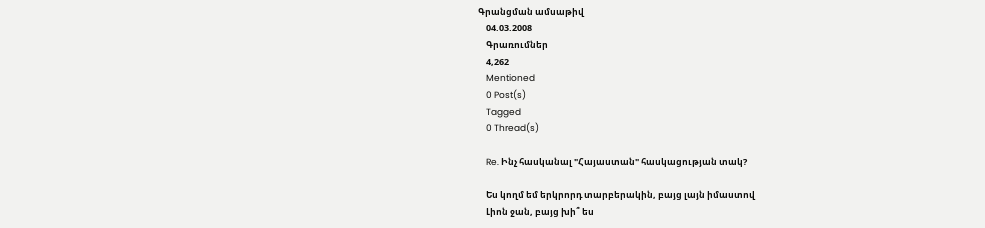Գրանցման ամսաթիվ
    04.03.2008
    Գրառումներ
    4,262
    Mentioned
    0 Post(s)
    Tagged
    0 Thread(s)

    Re. Ինչ հասկանալ "Հայաստան" հասկացության տակ?

    Ես կողմ եմ երկրորդ տարբերակին, բայց լայն իմաստով
    Լիոն ջան, բայց խի՞ ես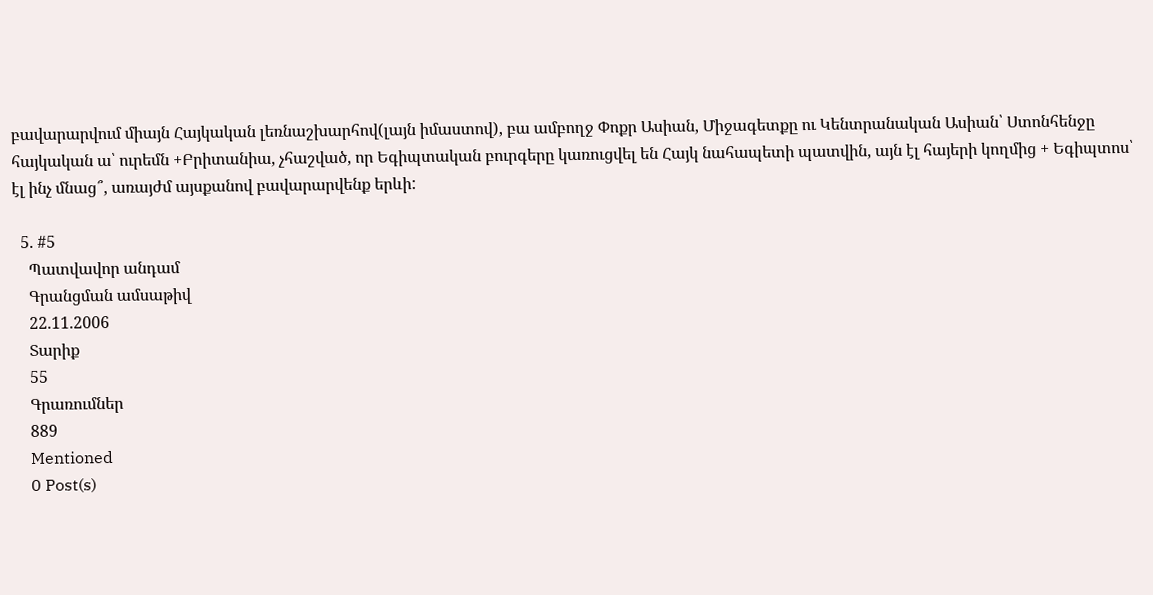բավարարվում միայն Հայկական լեռնաշխարհով(լայն իմաստով), բա ամբողջ Փոքր Ասիան, Միջագետքը ու Կենտրանական Ասիան՝ Ստոնհենջը հայկական ա՝ ուրեմն +Բրիտանիա, չհաշված, որ Եգիպտական բուրգերը կառուցվել են Հայկ նահապետի պատվին, այն էլ հայերի կողմից + Եգիպտոս՝ էլ ինչ մնաց՞, առայժմ այսքանով բավարարվենք երևի:

  5. #5
    Պատվավոր անդամ
    Գրանցման ամսաթիվ
    22.11.2006
    Տարիք
    55
    Գրառումներ
    889
    Mentioned
    0 Post(s)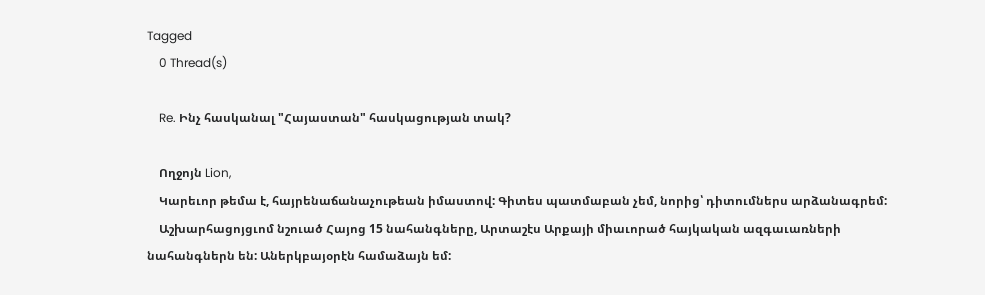Tagged
    0 Thread(s)

    Re. Ինչ հասկանալ "Հայաստան" հասկացության տակ?

    Ողջոյն Lion,
    Կարեւոր թեմա է, հայրենաճանաչութեան իմաստով: Գիտես պատմաբան չեմ, նորից՝ դիտումներս արձանագրեմ:
    Աշխարհացոյցւոմ նշուած Հայոց 15 նահանգները, Արտաշէս Արքայի միաւորած հայկական ազգաւառների նահանգներն են: Աներկբայօրէն համաձայն եմ: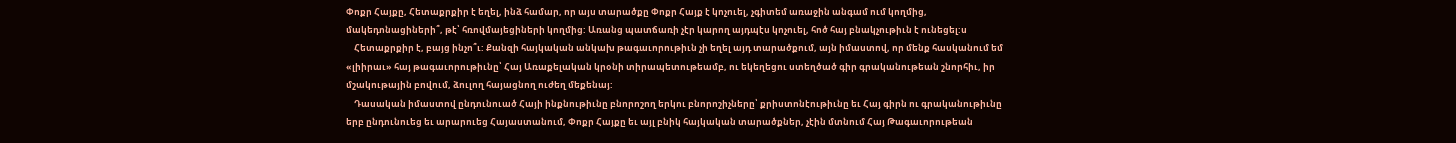Փոքր Հայքը, Հետաքրքիր է եղել, ինձ համար, որ այս տարածքը Փոքր Հայք է կոչուել, չգիտեմ առաջին անգամ ում կողմից, մակեդոնացիների՞, թէ՝ հռովմայեցիների կողմից: Առանց պատճառի չէր կարող այդպէս կոչուել, հոծ հայ բնակչութիւն է ունեցել:ս
    Հետաքրքիր է, բայց ինչո՞ւ: Քանզի հայկական անկախ թագաւորութիւն չի եղել այդ տարածքում, այն իմաստով, որ մենք հասկանում եմ «լիիրաւ» հայ թագաւորութիւնը՝ Հայ Առաքելական կրօնի տիրապետութեամբ, ու եկեղեցու ստեղծած գիր գրականութեան շնորհիւ, իր մշակութային բովում, ձուլող հայացնող ուժեղ մեքենայ:
    Դասական իմաստով ընդունուած Հայի ինքնութիւնը բնորոշող երկու բնորոշիչները՝ քրիստոնէութիւնը եւ Հայ գիրն ու գրականութիւնը երբ ընդունուեց եւ արարուեց Հայաստանում, Փոքր Հայքը եւ այլ բնիկ հայկական տարածքներ, չէին մտնում Հայ Թագաւորութեան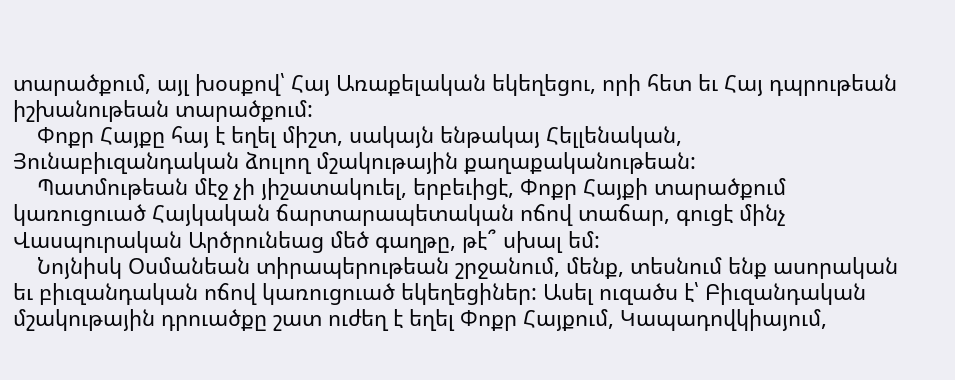տարածքում, այլ խօսքով՝ Հայ Առաքելական եկեղեցու, որի հետ եւ Հայ դպրութեան իշխանութեան տարածքում:
    Փոքր Հայքը հայ է եղել միշտ, սակայն ենթակայ Հելլենական, Յունաբիւզանդական ձուլող մշակութային քաղաքականութեան:
    Պատմութեան մէջ չի յիշատակուել, երբեւիցէ, Փոքր Հայքի տարածքում կառուցուած Հայկական ճարտարապետական ոճով տաճար, գուցէ մինչ Վասպուրական Արծրունեաց մեծ գաղթը, թէ՞ սխալ եմ:
    Նոյնիսկ Օսմանեան տիրապերութեան շրջանում, մենք, տեսնում ենք ասորական եւ բիւզանդական ոճով կառուցուած եկեղեցիներ: Ասել ուզածս է՝ Բիւզանդական մշակութային դրուածքը շատ ուժեղ է եղել Փոքր Հայքում, Կապադովկիայում,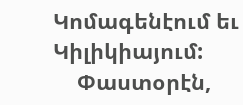Կոմագենէում եւ Կիլիկիայում:
    Փաստօրէն,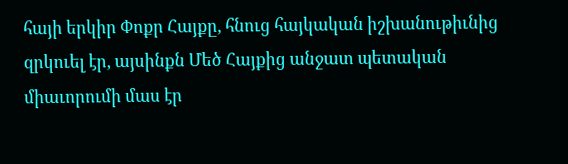հայի երկիր Փոքր Հայքը, հնուց հայկական իշխանութիւնից զրկուել էր, այսինքն Մեծ Հայքից անջատ պետական միաւորումի մաս էր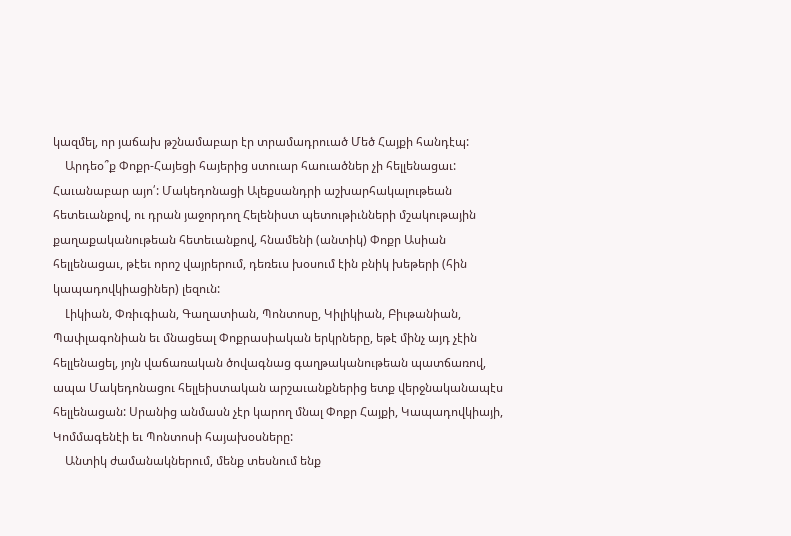կազմել, որ յաճախ թշնամաբար էր տրամադրուած Մեծ Հայքի հանդէպ:
    Արդեօ՞ք Փոքր-Հայեցի հայերից ստուար հաուածներ չի հելլենացաւ: Հաւանաբար այո՛: Մակեդոնացի Ալեքսանդրի աշխարհակալութեան հետեւանքով, ու դրան յաջորդող Հելենիստ պետութիւնների մշակութային քաղաքականութեան հետեւանքով, հնամենի (անտիկ) Փոքր Ասիան հելլենացաւ, թէեւ որոշ վայրերում, դեռեւս խօսում էին բնիկ խեթերի (հին կապադովկիացիներ) լեզուն:
    Լիկիան, Փռիւգիան, Գաղատիան, Պոնտոսը, Կիլիկիան, Բիւթանիան, Պափլագոնիան եւ մնացեալ Փոքրասիական երկրները, եթէ մինչ այդ չէին հելլենացել, յոյն վաճառական ծովագնաց գաղթականութեան պատճառով, ապա Մակեդոնացու հելլեիստական արշաւանքներից ետք վերջնականապէս հելլենացան: Սրանից անմասն չէր կարող մնալ Փոքր Հայքի, Կապադովկիայի, Կոմմագենէի եւ Պոնտոսի հայախօսները:
    Անտիկ ժամանակներում, մենք տեսնում ենք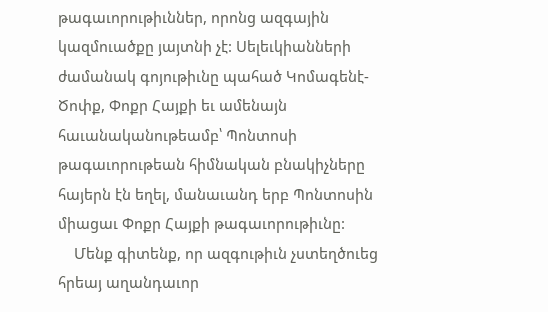թագաւորութիւններ, որոնց ազգային կազմուածքը յայտնի չէ: Սելեւկիանների ժամանակ գոյութիւնը պահած Կոմագենէ-Ծոփք, Փոքր Հայքի եւ ամենայն հաւանականութեամբ՝ Պոնտոսի թագաւորութեան հիմնական բնակիչները հայերն էն եղել, մանաւանդ երբ Պոնտոսին միացաւ Փոքր Հայքի թագաւորութիւնը:
    Մենք գիտենք, որ ազգութիւն չստեղծուեց հրեայ աղանդաւոր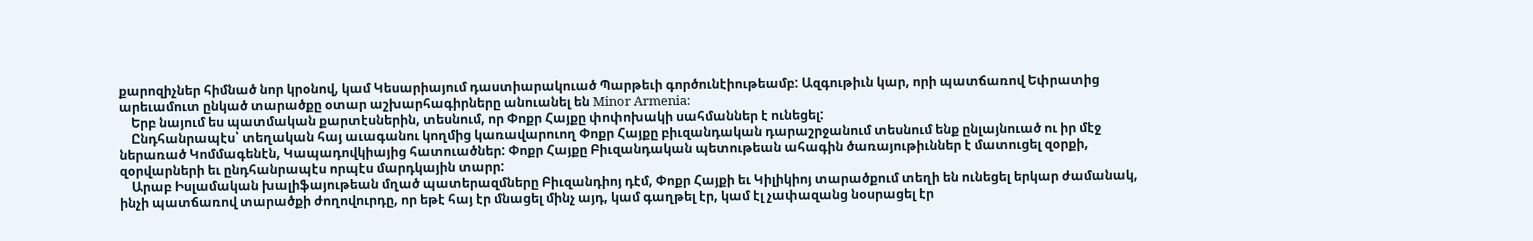քարոզիչներ հիմնած նոր կրօնով, կամ Կեսարիայում դաստիարակուած Պարթեւի գործունէիութեամբ: Ազգութիւն կար, որի պատճառով Եփրատից արեւամուտ ընկած տարածքը օտար աշխարհագիրները անուանել են Minor Armenia:
    Երբ նայում ես պատմական քարտէսներին, տեսնում, որ Փոքր Հայքը փոփոխակի սահմաններ է ունեցել:
    Ընդհանրապէս՝ տեղական հայ աւագանու կողմից կառավարուող Փոքր Հայքը բիւզանդական դարաշրջանում տեսնում ենք ընլայնուած ու իր մէջ ներառած Կոմմագենէն, Կապադովկիայից հատուածներ: Փոքր Հայքը Բիւզանդական պետութեան ահագին ծառայութիւններ է մատուցել զօրքի, զօրվարների եւ ընդհանրապէս որպէս մարդկային տարր:
    Արաբ Իսլամական խալիֆայութեան մղած պատերազմները Բիւզանդիոյ դէմ, Փոքր Հայքի եւ Կիլիկիոյ տարածքում տեղի են ունեցել երկար ժամանակ, ինչի պատճառով տարածքի ժողովուրդը, որ եթէ հայ էր մնացել մինչ այդ, կամ գաղթել էր, կամ էլ չափազանց նօսրացել էր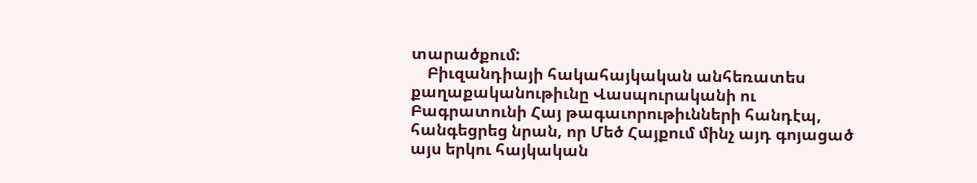տարածքում:
    Բիւզանդիայի հակահայկական անհեռատես քաղաքականութիւնը Վասպուրականի ու Բագրատունի Հայ թագաւորութիւնների հանդէպ, հանգեցրեց նրան, որ Մեծ Հայքում մինչ այդ գոյացած այս երկու հայկական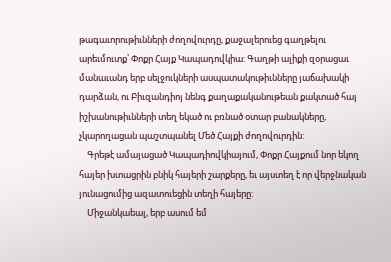թագաւորութիւնների ժողովուրդը, քաջալերուեց գաղթելու արեւմուտք՝ Փոքր Հայք Կապադովկիա: Գաղթի ալիքի զօրացաւ մանաւանդ երբ սելջուկների ասպատակութիւնները յաճախակի դարձան, ու Բիւզանդիոյ նենգ քաղաքականութեան քակտած հայ իշխանութիւնների տեղ եկած ու բռնած օտար բանակները, չկարողացան պաշտպանել Մեծ Հայքի ժողովուրդին:
    Գրեթէ ամայացած Կապադիովկիայում, Փոքր Հայքում նոր եկող հայեր խտացրին բնիկ հայերի շարքերը, եւ այստեղ է որ վերջնական յունացումից ազատուեցին տեղի հայերը:
    Միջանկաեալ, երբ ասում եմ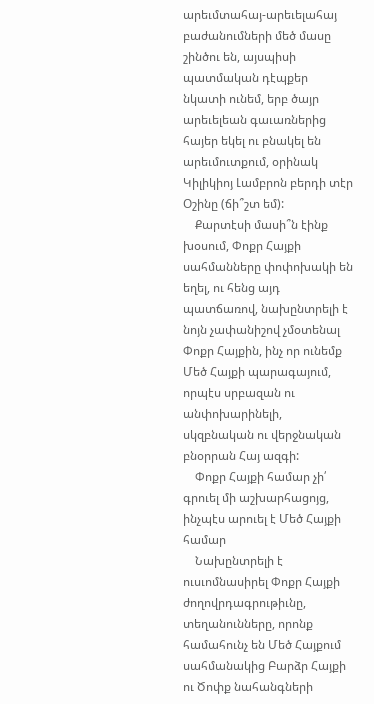արեւմտահայ-արեւելահայ բաժանումների մեծ մասը շինծու են, այսպիսի պատմական դէպքեր նկատի ունեմ, երբ ծայր արեւելեան գաւառներից հայեր եկել ու բնակել են արեւմուտքում, օրինակ Կիլիկիոյ Լամբրոն բերդի տէր Օշինը (ճի՞շտ եմ):
    Քարտէսի մասի՞ն էինք խօսում, Փոքր Հայքի սահմանները փոփոխակի են եղել, ու հենց այդ պատճառով, նախընտրելի է նոյն չափանիշով չմօտենալ Փոքր Հայքին, ինչ որ ունեմք Մեծ Հայքի պարագայում, որպէս սրբազան ու անփոխարինելի, սկզբնական ու վերջնական բնօրրան Հայ ազգի:
    Փոքր Հայքի համար չի՛ գրուել մի աշխարհացոյց, ինչպէս արուել է Մեծ Հայքի համար
    Նախընտրելի է ուսւոմնասիրել Փոքր Հայքի ժողովրդագրութիւնը, տեղանունները, որոնք համահունչ են Մեծ Հայքում սահմանակից Բարձր Հայքի ու Ծոփք նահանգների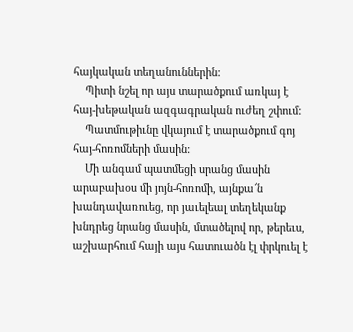հայկական տեղանուններին:
    Պիտի նշել որ այս տարածքում առկայ է հայ-խեթական ազգագրական ուժեղ շփում:
    Պատմութիւնը վկայում է տարածքում գոյ հայ-հոռոմների մասին:
    Մի անգամ պատմեցի սրանց մասին արաբախօս մի յոյն-հոռոմի, այնքա՜ն խանդավառուեց, որ յաւելեալ տեղեկանք խնդրեց նրանց մասին, մտածելով որ, թերեւս, աշխարհում հայի այս հատուածն էլ փրկուել է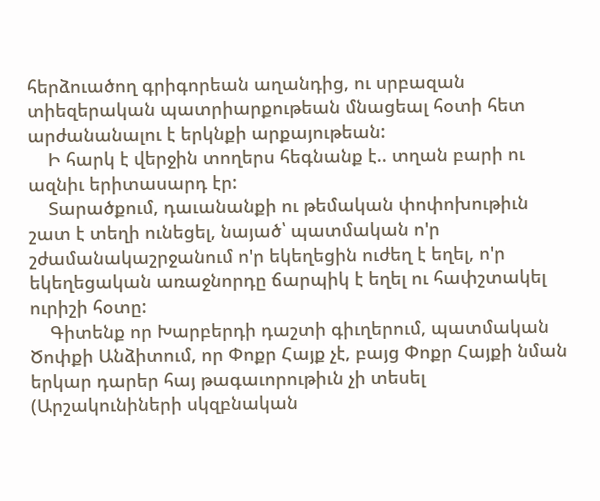հերձուածող գրիգորեան աղանդից, ու սրբազան տիեզերական պատրիարքութեան մնացեալ հօտի հետ արժանանալու է երկնքի արքայութեան:
    Ի հարկ է վերջին տողերս հեգնանք է.. տղան բարի ու ազնիւ երիտասարդ էր:
    Տարածքում, դաւանանքի ու թեմական փոփոխութիւն շատ է տեղի ունեցել, նայած՝ պատմական ո'ր շժամանակաշրջանում ո'ր եկեղեցին ուժեղ է եղել, ո'ր եկեղեցական առաջնորդը ճարպիկ է եղել ու հափշտակել ուրիշի հօտը:
    Գիտենք որ Խարբերդի դաշտի գիւղերում, պատմական Ծոփքի Անձիտում, որ Փոքր Հայք չէ, բայց Փոքր Հայքի նման երկար դարեր հայ թագաւորութիւն չի տեսել (Արշակունիների սկզբնական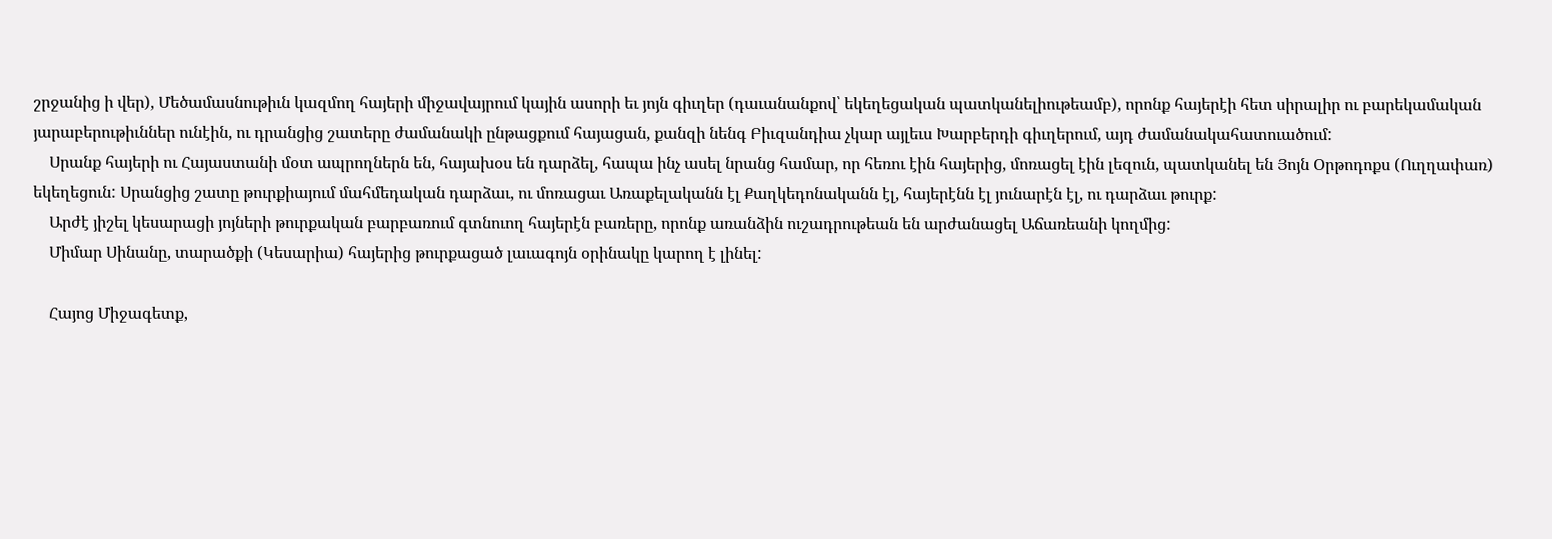շրջանից ի վեր), Մեծամասնութիւն կազմող հայերի միջավայրում կային ասորի եւ յոյն գիւղեր (դաւանանքով՝ եկեղեցական պատկանելիութեամբ), որոնք հայերէի հետ սիրալիր ու բարեկամական յարաբերութիւններ ունէին, ու դրանցից շատերը ժամանակի ընթացքում հայացան, քանզի նենգ Բիւզանդիա չկար այլեւս Խարբերդի գիւղերում, այդ ժամանակահատուածում:
    Սրանք հայերի ու Հայաստանի մօտ ապրողներն են, հայախօս են դարձել, հապա ինչ ասել նրանց համար, որ հեռու էին հայերից, մոռացել էին լեզուն, պատկանել են Յոյն Օրթոդոքս (Ուղղափառ) եկեղեցուն: Սրանցից շատը թուրքիայում մահմեդական դարձաւ, ու մոռացաւ Առաքելականն էլ Քաղկեդոնականն էլ, հայերէնն էլ յունարէն էլ, ու դարձաւ թուրք:
    Արժէ յիշել կեսարացի յոյների թուրքական բարբառում գտնուող հայերէն բառերը, որոնք առանձին ուշադրութեան են արժանացել Աճառեանի կողմից:
    Միմար Սինանը, տարածքի (Կեսարիա) հայերից թուրքացած լաւագոյն օրինակը կարող է լինել:

    Հայոց Միջագետք,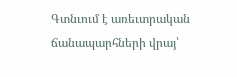Գտնւում է առեւտրական ճանապարհների վրայ՝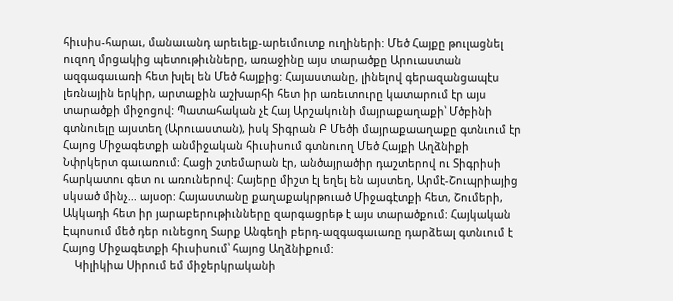հիւսիս-հարաւ, մանաւանդ արեւելք-արեւմուտք ուղիների: Մեծ Հայքը թուլացնել ուզող մրցակից պետութիւնները, առաջինը այս տարածքը Արուաստան ազգագաւառի հետ խլել են Մեծ հայքից: Հայաստանը, լինելով գերազանցապէս լեռնային երկիր, արտաքին աշխարհի հետ իր առեւտուրը կատարում էր այս տարածքի միջոցով: Պատահական չէ Հայ Արշակունի մայրաքաղաքի՝ Մծբինի գտնուելը այստեղ (Արուաստան), իսկ Տիգրան Բ Մեծի մայրաքաաղաքը գտնւում էր Հայոց Միջագետքի անմիջական հիւսիսում գտնուող Մեծ Հայքի Աղձնիքի Նփրկերտ գաւառում: Հացի շտեմարան էր, անծայրածիր դաշտերով ու Տիգրիսի հարկատու գետ ու առուներով: Հայերը միշտ էլ եղել են այստեղ, Արմէ-Շուպրիայից սկսած մինչ... այսօր: Հայաստանը քաղաքակրթուած Միջագէտքի հետ, Շումերի, Ակկադի հետ իր յարաբերութիւնները զարգացրեթ է այս տարածքում: Հայկական Էպոսում մեծ դեր ունեցող Տարք Անգեղի բերդ-ազգագաւառը դարձեալ գտնւում է Հայոց Միջագետքի հիւսիսում՝ հայոց Աղձնիքում:
    Կիլիկիա Սիրում եմ միջերկրականի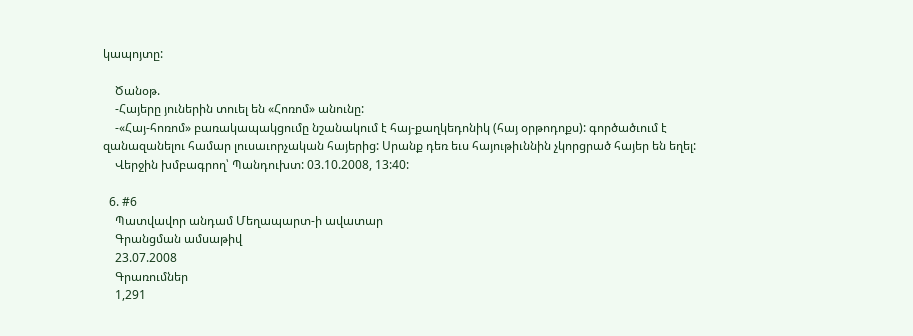կապոյտը:

    Ծանօթ.
    -Հայերը յուներին տուել են «Հոռոմ» անունը:
    -«Հայ-հոռոմ» բառակապակցումը նշանակում է հայ-քաղկեդոնիկ (հայ օրթոդոքս): գործածւում է զանազանելու համար լուսաւորչական հայերից: Սրանք դեռ եւս հայութիւննին չկորցրած հայեր են եղել:
    Վերջին խմբագրող՝ Պանդուխտ: 03.10.2008, 13:40:

  6. #6
    Պատվավոր անդամ Մեղապարտ-ի ավատար
    Գրանցման ամսաթիվ
    23.07.2008
    Գրառումներ
    1,291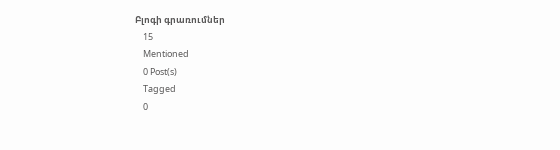Բլոգի գրառումներ
    15
    Mentioned
    0 Post(s)
    Tagged
    0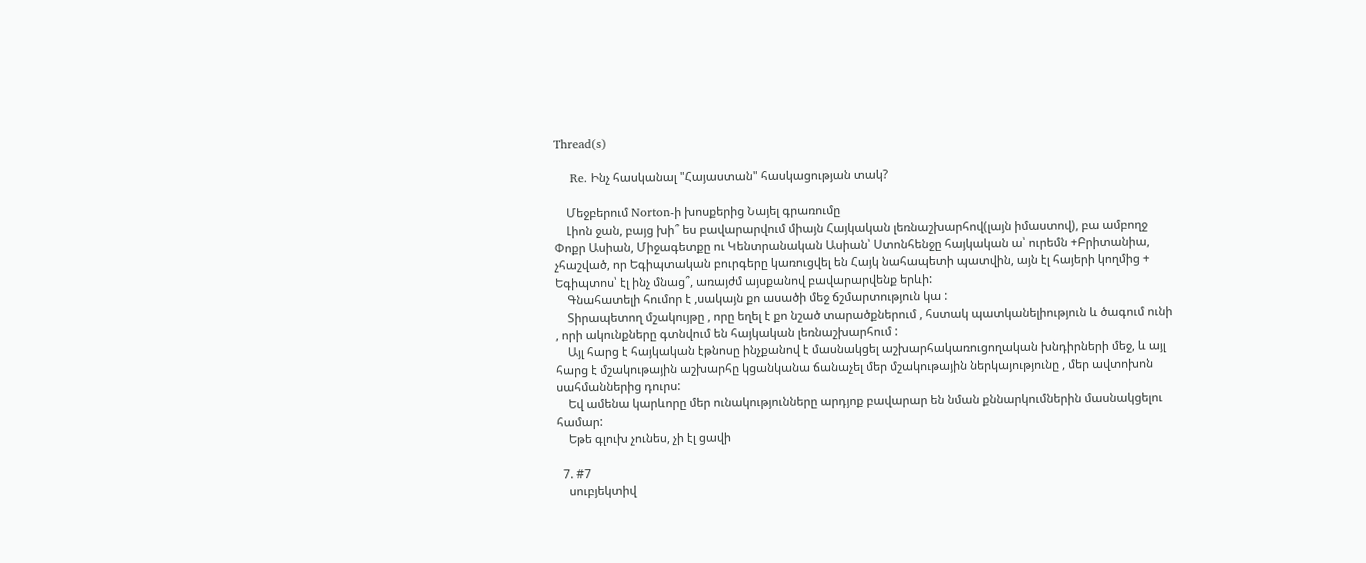Thread(s)

    Re. Ինչ հասկանալ "Հայաստան" հասկացության տակ?

    Մեջբերում Norton-ի խոսքերից Նայել գրառումը
    Լիոն ջան, բայց խի՞ ես բավարարվում միայն Հայկական լեռնաշխարհով(լայն իմաստով), բա ամբողջ Փոքր Ասիան, Միջագետքը ու Կենտրանական Ասիան՝ Ստոնհենջը հայկական ա՝ ուրեմն +Բրիտանիա, չհաշված, որ Եգիպտական բուրգերը կառուցվել են Հայկ նահապետի պատվին, այն էլ հայերի կողմից + Եգիպտոս՝ էլ ինչ մնաց՞, առայժմ այսքանով բավարարվենք երևի:
    Գնահատելի հումոր է ,սակայն քո ասածի մեջ ճշմարտություն կա :
    Տիրապետող մշակույթը , որը եղել է քո նշած տարածքներում , հստակ պատկանելիություն և ծագում ունի , որի ակունքները գտնվում են հայկական լեռնաշխարհում :
    Այլ հարց է հայկական էթնոսը ինչքանով է մասնակցել աշխարհակառուցողական խնդիրների մեջ, և այլ հարց է մշակութային աշխարհը կցանկանա ճանաչել մեր մշակութային ներկայությունը , մեր ավտոխոն սահմաններից դուրս:
    Եվ ամենա կարևորը մեր ունակությունները արդյոք բավարար են նման քննարկումներին մասնակցելու համար:
    Եթե գլուխ չունես, չի էլ ցավի

  7. #7
    սուբյեկտիվ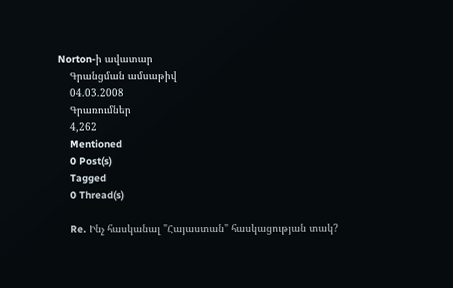Norton-ի ավատար
    Գրանցման ամսաթիվ
    04.03.2008
    Գրառումներ
    4,262
    Mentioned
    0 Post(s)
    Tagged
    0 Thread(s)

    Re. Ինչ հասկանալ "Հայաստան" հասկացության տակ?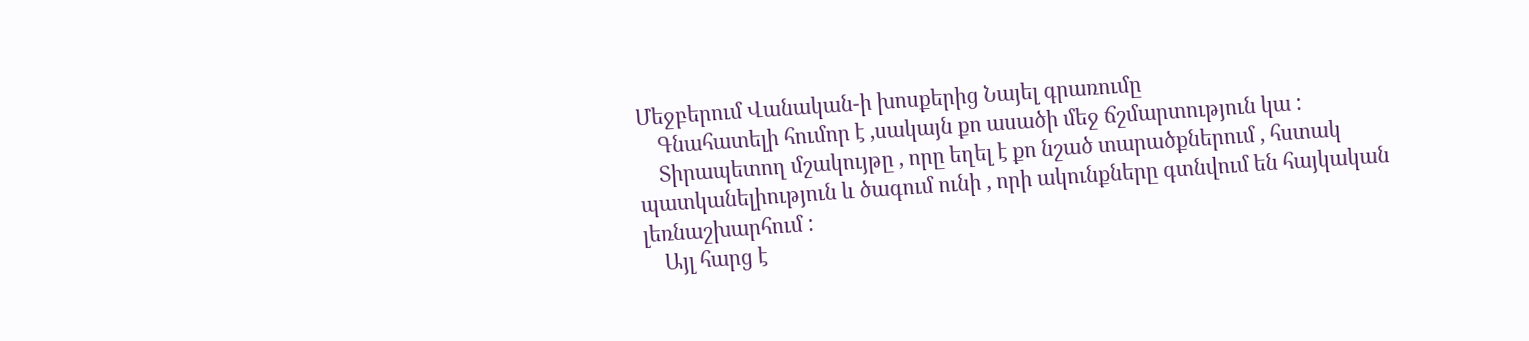Մեջբերում Վանական-ի խոսքերից Նայել գրառումը
    Գնահատելի հումոր է ,սակայն քո ասածի մեջ ճշմարտություն կա :
    Տիրապետող մշակույթը , որը եղել է քո նշած տարածքներում , հստակ պատկանելիություն և ծագում ունի , որի ակունքները գտնվում են հայկական լեռնաշխարհում :
    Այլ հարց է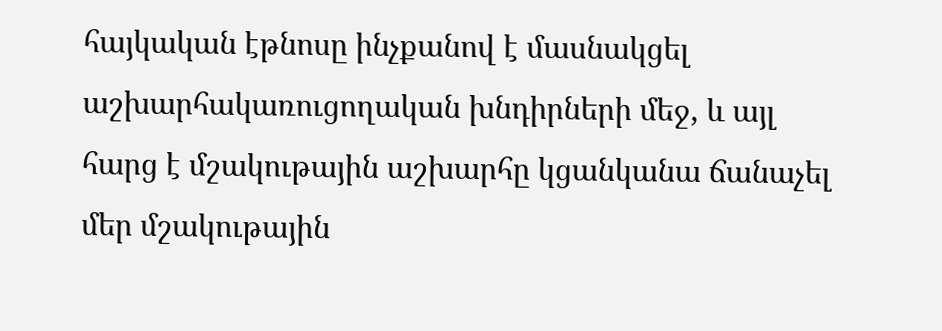հայկական էթնոսը ինչքանով է մասնակցել աշխարհակառուցողական խնդիրների մեջ, և այլ հարց է մշակութային աշխարհը կցանկանա ճանաչել մեր մշակութային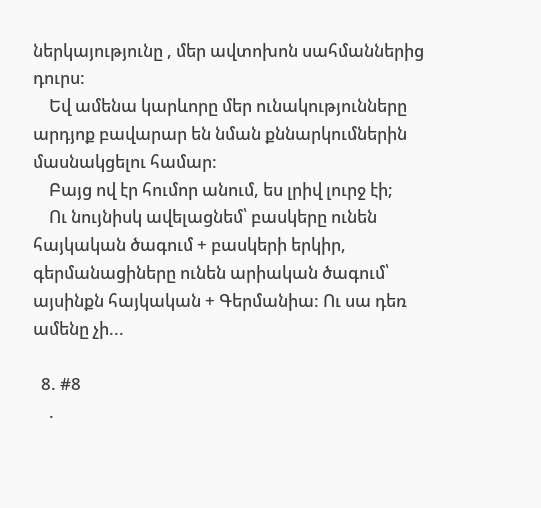ներկայությունը , մեր ավտոխոն սահմաններից դուրս:
    Եվ ամենա կարևորը մեր ունակությունները արդյոք բավարար են նման քննարկումներին մասնակցելու համար:
    Բայց ով էր հումոր անում, ես լրիվ լուրջ էի;
    Ու նույնիսկ ավելացնեմ՝ բասկերը ունեն հայկական ծագում + բասկերի երկիր, գերմանացիները ունեն արիական ծագում՝ այսինքն հայկական + Գերմանիա: Ու սա դեռ ամենը չի...

  8. #8
    .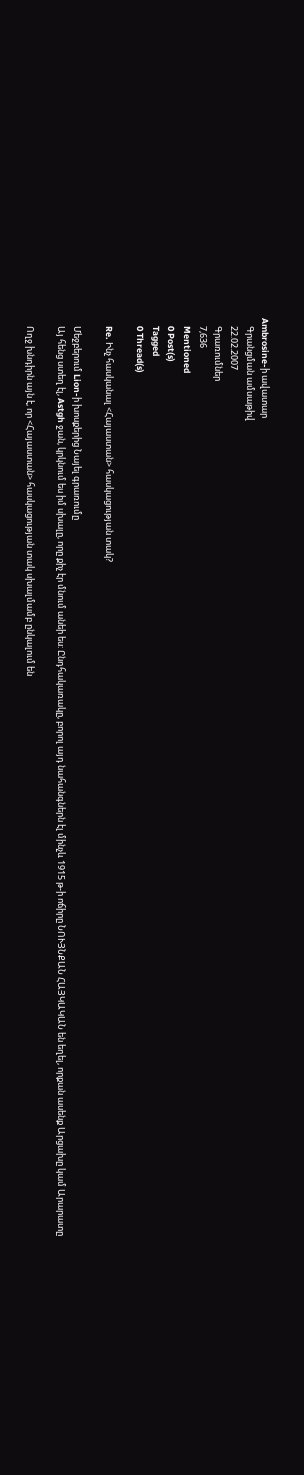Ambrosine-ի ավատար
    Գրանցման ամսաթիվ
    22.02.2007
    Գրառումներ
    7,636
    Mentioned
    0 Post(s)
    Tagged
    0 Thread(s)

    Re. Ինչ հասկանալ <Հայաստան> հասկացության տակ?

    Մեջբերում Lion-ի խոսքերից Նայել գրառումը
    Այ հենց ստեղ էլ, Astgh ջան, կրկնում ես իմ սխալը, որը քիչ էր մնում անեի ես: Ընդհակառակը, բորոլ այդ նահանգներն էլ մինչև 1915 թ-ի ոճիրը ՆՈՒՅՆՔԱՆ ՀԱՅԿԱԿԱՆ են եղել, որքան ասենք Արցախը կամ Արարատը

    Ողջ խնդիրն այն է, որ <Հայաստան> հասկացության տակ սխալմամբ ընկալում են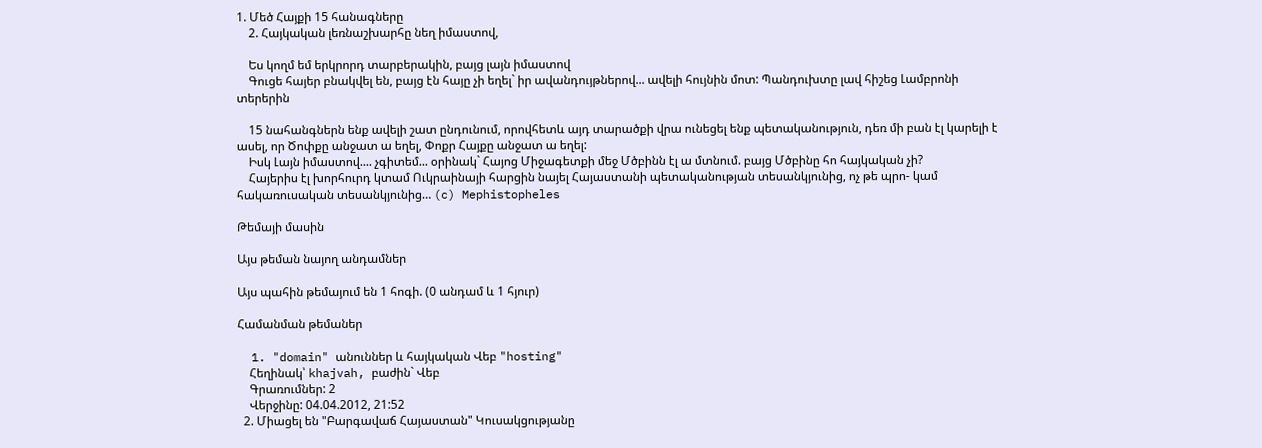1. Մեծ Հայքի 15 հանագները
    2. Հայկական լեռնաշխարհը նեղ իմաստով,

    Ես կողմ եմ երկրորդ տարբերակին, բայց լայն իմաստով
    Գուցե հայեր բնակվել են, բայց էն հայը չի եղել` իր ավանդույթներով... ավելի հույնին մոտ: Պանդուխտը լավ հիշեց Լամբրոնի տերերին

    15 նահանգներն ենք ավելի շատ ընդունում, որովհետև այդ տարածքի վրա ունեցել ենք պետականություն, դեռ մի բան էլ կարելի է ասել, որ Ծոփքը անջատ ա եղել, Փոքր Հայքը անջատ ա եղել:
    Իսկ Լայն իմաստով.... չգիտեմ... օրինակ` Հայոց Միջագետքի մեջ Մծբինն էլ ա մտնում. բայց Մծբինը հո հայկական չի?
    Հայերիս էլ խորհուրդ կտամ Ուկրաինայի հարցին նայել Հայաստանի պետականության տեսանկյունից, ոչ թե պրո- կամ հակառուսական տեսանկյունից… (c) Mephistopheles

Թեմայի մասին

Այս թեման նայող անդամներ

Այս պահին թեմայում են 1 հոգի. (0 անդամ և 1 հյուր)

Համանման թեմաներ

  1. "domain" անուններ և հայկական Վեբ "hosting"
    Հեղինակ՝ khajvah, բաժին` Վեբ
    Գրառումներ: 2
    Վերջինը: 04.04.2012, 21:52
  2. Միացել են "Բարգավաճ Հայաստան" Կուսակցությանը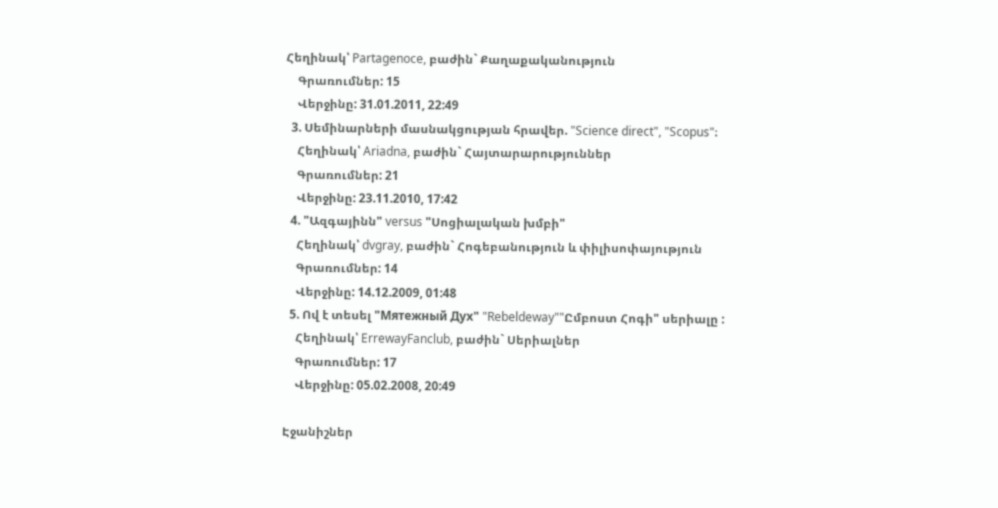Հեղինակ՝ Partagenoce, բաժին` Քաղաքականություն
    Գրառումներ: 15
    Վերջինը: 31.01.2011, 22:49
  3. Սեմինարների մասնակցության հրավեր. "Science direct", "Scopus"։
    Հեղինակ՝ Ariadna, բաժին` Հայտարարություններ
    Գրառումներ: 21
    Վերջինը: 23.11.2010, 17:42
  4. "Ազգայինն" versus "Սոցիալական խմբի"
    Հեղինակ՝ dvgray, բաժին` Հոգեբանություն և փիլիսոփայություն
    Գրառումներ: 14
    Վերջինը: 14.12.2009, 01:48
  5. Ով է տեսել "Мятежный Дух" "Rebeldeway""Ըմբոստ Հոգի" սերիալը :
    Հեղինակ՝ ErrewayFanclub, բաժին` Սերիալներ
    Գրառումներ: 17
    Վերջինը: 05.02.2008, 20:49

Էջանիշներ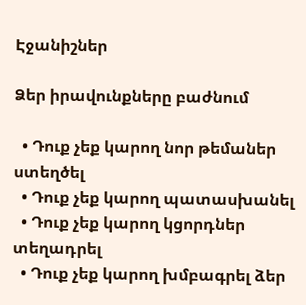Էջանիշներ

Ձեր իրավունքները բաժնում

  • Դուք չեք կարող նոր թեմաներ ստեղծել
  • Դուք չեք կարող պատասխանել
  • Դուք չեք կարող կցորդներ տեղադրել
  • Դուք չեք կարող խմբագրել ձեր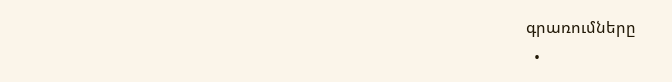գրառումները
  •